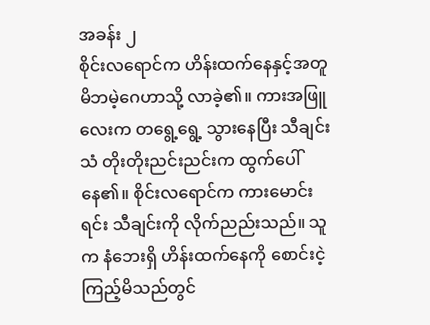အခန်း ၂
စိုင်းလရောင်က ဟိန်းထက်နေနှင့်အတူ မိဘမဲ့ဂေဟာသို့ လာခဲ့၏။ ကားအဖြူလေးက တရွေ့ရွေ့ သွားနေပြီး သီချင်းသံ တိုးတိုးညင်းညင်းက ထွက်ပေါ်နေ၏။ စိုင်းလရောင်က ကားမောင်းရင်း သီချင်းကို လိုက်ညည်းသည်။ သူက နံဘေးရှိ ဟိန်းထက်နေကို စောင်းငဲ့ကြည့်မိသည်တွင်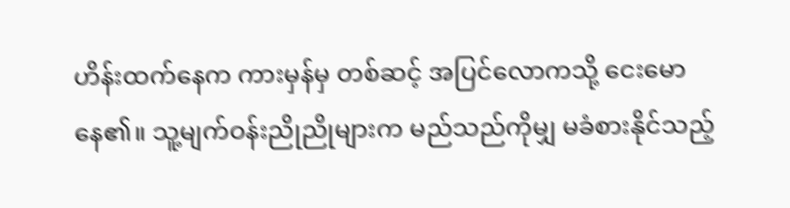ဟိန်းထက်နေက ကားမှန်မှ တစ်ဆင့် အပြင်လောကသို့ ငေးမောနေ၏။ သူ့မျက်ဝန်းညိုညိုများက မည်သည်ကိုမျှ မခံစားနိုင်သည့်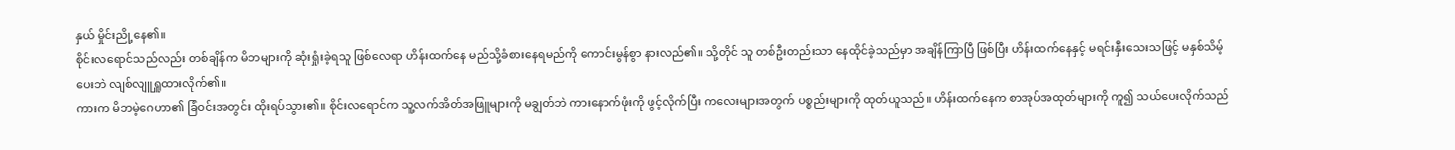နှယ် မှိုင်းညို့နေ၏။
စိုင်းလရောင်သည်လည်း တစ်ချိန်က မိဘများကို ဆုံးရှုံးခဲ့ရသူ ဖြစ်လေရာ ဟိန်းထက်နေ မည်သို့ခံစားနေရမည်ကို ကောင်းမွန်စွာ နားလည်၏။ သို့တိုင် သူ တစ်ဦးတည်းသာ နေထိုင်ခဲ့သည်မှာ အချိန်ကြာပြီ ဖြစ်ပြီး ဟိန်းထက်နေနှင့် မရင်းနှီးသေးသဖြင့် မနှစ်သိမ့်ပေးဘဲ လျစ်လျူရှူထားလိုက်၏။
ကားက မိဘမဲ့ဂေဟာ၏ ခြံဝင်းအတွင်း ထိုးရပ်သွား၏။ စိုင်းလရောင်က သူ့လက်အိတ်အဖြူများကို မချွတ်ဘဲ ကားနောက်ဖုံးကို ဖွင့်လိုက်ပြီး ကလေးများအတွက် ပစ္စည်းများကို ထုတ်ယူသည်။ ဟိန်းထက်နေက စာအုပ်အထုတ်များကို ကူ၍ သယ်ပေးလိုက်သည်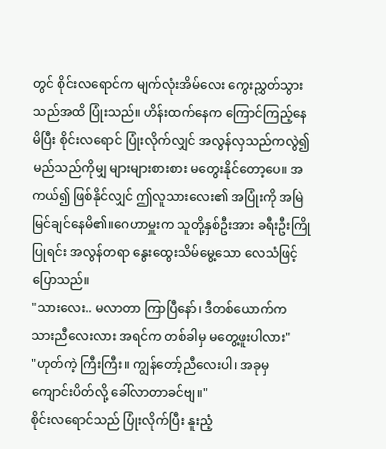တွင် စိုင်းလရောင်က မျက်လုံးအိမ်လေး ကွေးညွှတ်သွားသည်အထိ ပြုံးသည်။ ဟိန်းထက်နေက ကြောင်ကြည့်နေမိပြီး စိုင်းလရောင် ပြုံးလိုက်လျှင် အလွန်လှသည်ကလွဲ၍ မည်သည်ကိုမျှ များများစားစား မတွေးနိုင်တော့ပေ။ အကယ်၍ ဖြစ်နိုင်လျှင် ဤလူသားလေး၏ အပြုံးကို အမြဲ မြင်ချင်နေမိ၏။ဂေဟာမှူးက သူတို့နှစ်ဦးအား ခရီးဦးကြိုပြုရင်း အလွန်တရာ နွေးထွေးသိမ်မွေ့သော လေသံဖြင့် ပြောသည်။
"သားလေး.. မလာတာ ကြာပြီနော်၊ ဒီတစ်ယောက်က သားညီလေးလား အရင်က တစ်ခါမှ မတွေ့ဖူးပါလား"
"ဟုတ်ကဲ့ ကြီးကြီး။ ကျွန်တော့်ညီလေးပါ၊ အခုမှ ကျောင်းပိတ်လို့ ခေါ်လာတာခင်ဗျ။"
စိုင်းလရောင်သည် ပြုံးလိုက်ပြီး နူးညံ့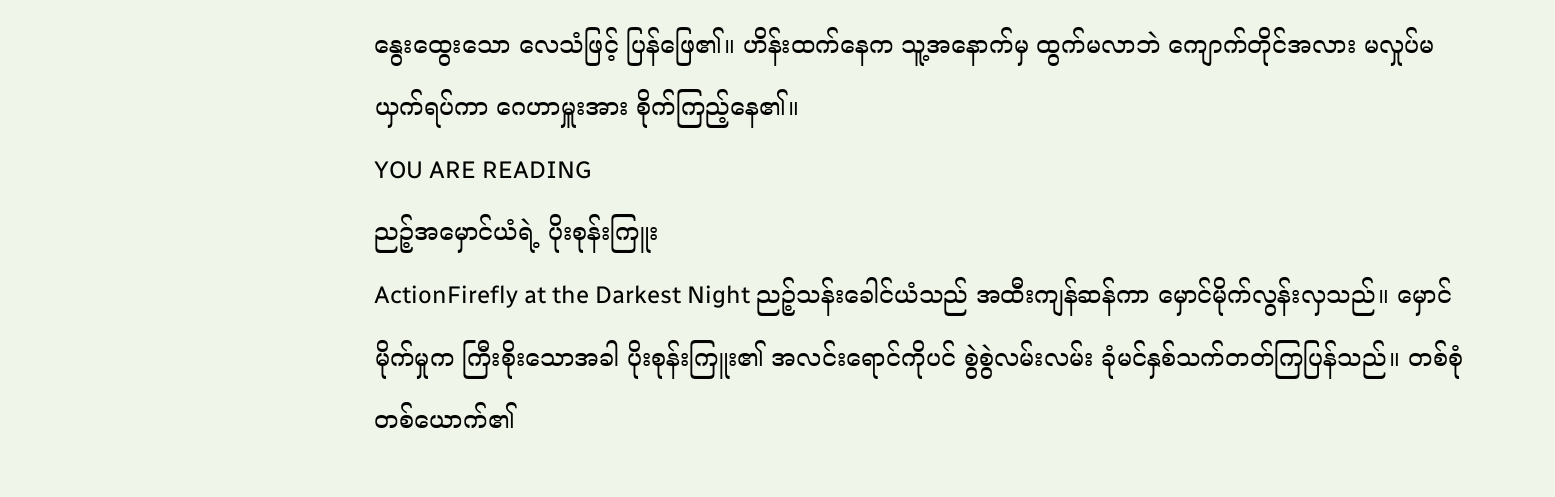နွေးထွေးသော လေသံဖြင့် ပြန်ဖြေ၏။ ဟိန်းထက်နေက သူ့အနောက်မှ ထွက်မလာဘဲ ကျောက်တိုင်အလား မလှုပ်မယှက်ရပ်ကာ ဂေဟာမှူးအား စိုက်ကြည့်နေ၏။
YOU ARE READING
ညဉ့်အမှောင်ယံရဲ့ ပိုးစုန်းကြူး
ActionFirefly at the Darkest Night ညဉ့်သန်းခေါင်ယံသည် အထီးကျန်ဆန်ကာ မှောင်မိုက်လွန်းလှသည်။ မှောင်မိုက်မှုက ကြီးစိုးသောအခါ ပိုးစုန်းကြူး၏ အလင်းရောင်ကိုပင် စွဲစွဲလမ်းလမ်း ခုံမင်နှစ်သက်တတ်ကြပြန်သည်။ တစ်စုံတစ်ယောက်၏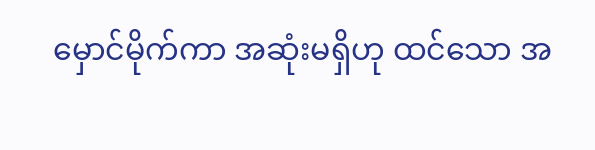မှောင်မိုက်ကာ အဆုံးမရှိဟု ထင်သော အ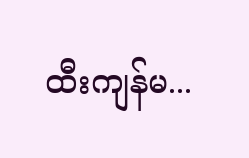ထီးကျန်မ...